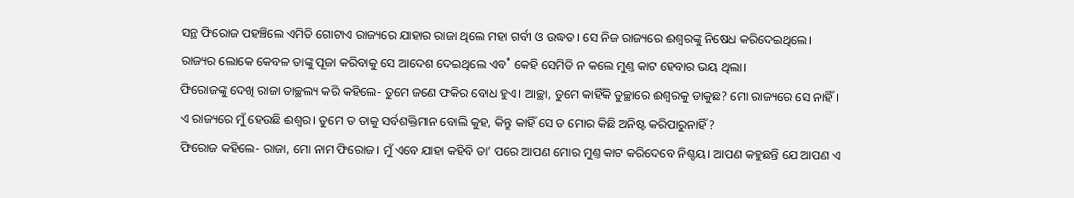ସନ୍ଥ ଫିରୋଜ ପହଞ୍ଚିଲେ ଏମିତି ଗୋଟାଏ ରାଜ୍ୟରେ ଯାହାର ରାଜା ଥିଲେ ମହା ଗର୍ବୀ ଓ ଉଦ୍ଧତ। ସେ ନିଜ ରାଜ୍ୟରେ ଈଶ୍ବରଙ୍କୁ ନିଷେଧ କରିଦେଇଥିଲେ। ରାଜ୍ୟର ଲୋକେ କେବଳ ତାଙ୍କୁ ପୂଜା କରିବାକୁ ସେ ଆଦେଶ ଦେଇଥିଲେ ଏବ˚ କେହି ସେମିତି ନ କଲେ ମୁଣ୍ତ କାଟ ହେବାର ଭୟ ଥିଲା।
ଫିରୋଜଙ୍କୁ ଦେଖି ରାଜା ତାଚ୍ଛଲ୍ୟ କରି କହିଲେ- ତୁମେ ଜଣେ ଫକିର ବୋଧ ହୁଏ। ଆଚ୍ଛା, ତୁମେ କାହିଁକି ତୁଚ୍ଛାରେ ଈଶ୍ବରକୁ ଡାକୁଛ? ମୋ ରାଜ୍ୟରେ ସେ ନାହିଁ। ଏ ରାଜ୍ୟରେ ମୁଁ ହେଉଛି ଈଶ୍ବର। ତୁମେ ତ ତାକୁ ସର୍ବଶକ୍ତିମାନ ବୋଲି କୁହ, କିନ୍ତୁ କାହିଁ ସେ ତ ମୋର କିଛି ଅନିଷ୍ଟ କରିପାରୁନାହିଁ?
ଫିରୋଜ କହିଲେ- ରାଜା, ମୋ ନାମ ଫିରୋଜ। ମୁଁ ଏବେ ଯାହା କହିବି ତା’ ପରେ ଆପଣ ମୋର ମୁଣ୍ତ କାଟ କରିଦେବେ ନିଶ୍ଚୟ। ଆପଣ କହୁଛନ୍ତି ଯେ ଆପଣ ଏ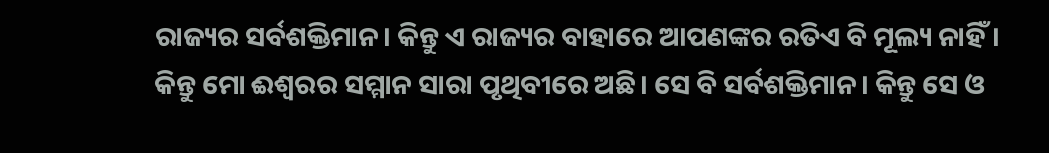ରାଜ୍ୟର ସର୍ବଶକ୍ତିମାନ। କିନ୍ତୁ ଏ ରାଜ୍ୟର ବାହାରେ ଆପଣଙ୍କର ରତିଏ ବି ମୂଲ୍ୟ ନାହିଁ। କିନ୍ତୁ ମୋ ଈଶ୍ବରର ସମ୍ମାନ ସାରା ପୃଥିବୀରେ ଅଛି। ସେ ବି ସର୍ବଶକ୍ତିମାନ। କିନ୍ତୁ ସେ ଓ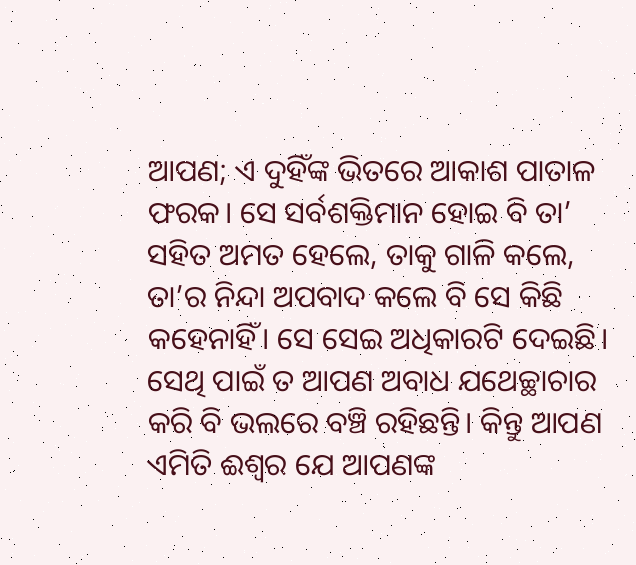ଆପଣ; ଏ ଦୁହିଁଙ୍କ ଭିତରେ ଆକାଶ ପାତାଳ ଫରକ। ସେ ସର୍ବଶକ୍ତିମାନ ହୋଇ ବି ତା’ ସହିତ ଅମତ ହେଲେ, ତାକୁ ଗାଳି କଲେ, ତା’ର ନିନ୍ଦା ଅପବାଦ କଲେ ବି ସେ କିଛି କହେନାହିଁ। ସେ ସେଇ ଅଧିକାରଟି ଦେଇଛି। ସେଥି ପାଇଁ ତ ଆପଣ ଅବାଧ ଯଥେଚ୍ଛାଚାର କରି ବି ଭଲରେ ବଞ୍ଚି ରହିଛନ୍ତି। କିନ୍ତୁ ଆପଣ ଏମିତି ଈଶ୍ବର ଯେ ଆପଣଙ୍କ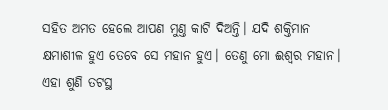ସହିତ ଅମତ ହେଲେ ଆପଣ ମୁଣ୍ତ କାଟି ଦିଅନ୍ତି। ଯଦି ଶକ୍ତିମାନ କ୍ଷମାଶୀଳ ହୁଏ ତେବେ ସେ ମହାନ ହୁଏ। ତେଣୁ ମୋ ଈଶ୍ବର ମହାନ।
ଏହା ଶୁଣି ତଟସ୍ଥ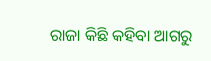ରାଜା କିଛି କହିବା ଆଗରୁ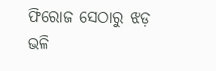ଫିରୋଜ ସେଠାରୁ ଝଡ଼ ଭଳି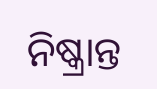ନିଷ୍କ୍ରାନ୍ତ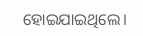ହୋଇଯାଇଥିଲେ।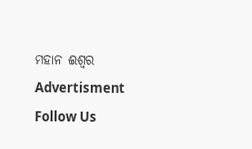ମହାନ ଈଶ୍ବର
Advertisment
Follow Us